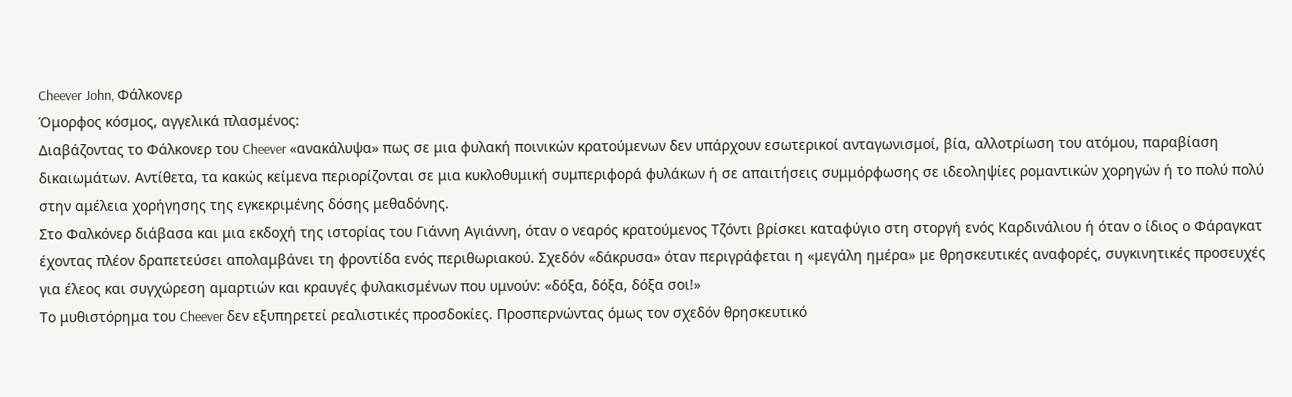Cheever John, Φάλκονερ
Όμορφος κόσμος, αγγελικά πλασμένος:
Διαβάζοντας το Φάλκονερ του Cheever «ανακάλυψα» πως σε μια φυλακή ποινικών κρατούμενων δεν υπάρχουν εσωτερικοί ανταγωνισμοί, βία, αλλοτρίωση του ατόμου, παραβίαση δικαιωμάτων. Αντίθετα, τα κακώς κείμενα περιορίζονται σε μια κυκλοθυμική συμπεριφορά φυλάκων ή σε απαιτήσεις συμμόρφωσης σε ιδεοληψίες ρομαντικών χορηγών ή το πολύ πολύ στην αμέλεια χορήγησης της εγκεκριμένης δόσης μεθαδόνης.
Στο Φαλκόνερ διάβασα και μια εκδοχή της ιστορίας του Γιάννη Αγιάννη, όταν ο νεαρός κρατούμενος Τζόντι βρίσκει καταφύγιο στη στοργή ενός Καρδινάλιου ή όταν ο ίδιος ο Φάραγκατ έχοντας πλέον δραπετεύσει απολαμβάνει τη φροντίδα ενός περιθωριακού. Σχεδόν «δάκρυσα» όταν περιγράφεται η «μεγάλη ημέρα» με θρησκευτικές αναφορές, συγκινητικές προσευχές για έλεος και συγχώρεση αμαρτιών και κραυγές φυλακισμένων που υμνούν: «δόξα, δόξα, δόξα σοι!»
Το μυθιστόρημα του Cheever δεν εξυπηρετεί ρεαλιστικές προσδοκίες. Προσπερνώντας όμως τον σχεδόν θρησκευτικό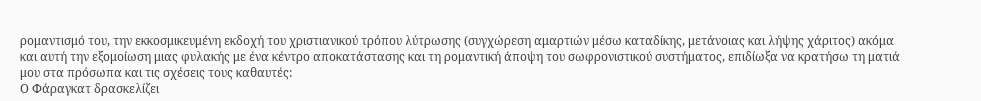ρομαντισμό του, την εκκοσμικευμένη εκδοχή του χριστιανικού τρόπου λύτρωσης (συγχώρεση αμαρτιών μέσω καταδίκης, μετάνοιας και λήψης χάριτος) ακόμα και αυτή την εξομοίωση μιας φυλακής με ένα κέντρο αποκατάστασης και τη ρομαντική άποψη του σωφρονιστικού συστήματος, επιδίωξα να κρατήσω τη ματιά μου στα πρόσωπα και τις σχέσεις τους καθαυτές:
Ο Φάραγκατ δρασκελίζει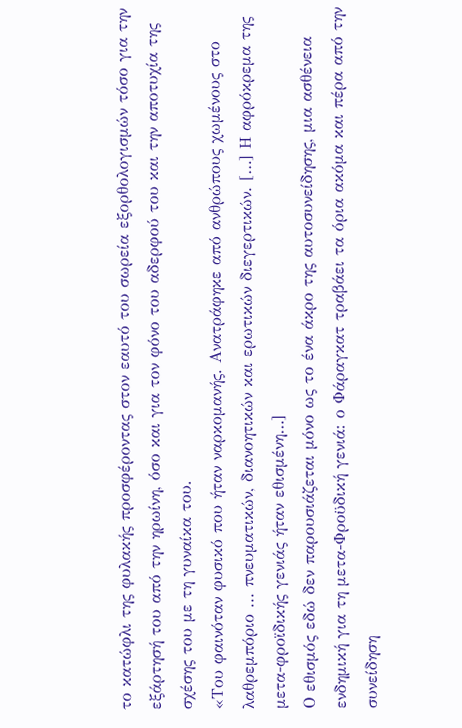το κατώφλι της φυλακής προσφέροντας στον εαυτό του σωρεία εξορθολογισμών τόσο για την εξάρτησή του από την ηρωίνη, όσο και για τον φόνο του αδερφού του και την αποτυχία της σχέσης του με τη γυναίκα του.
«Του φαινόταν φυσικό που ήταν ναρκομανής. Ανατράφηκε από ανθρώπους χωμένους στο λαθρεμπόριο ... πνευματικών, διανοητικών και ερωτικών διεγερτικών. […] Η αφρόκρεμα της μετα-φροϊδικής γενιάς ήταν εθισμένη…]
Ο εθισμός εδώ δεν παρουσιάζεται μόνο ως το ένα άκρο της αυτοσυνείδησης, μια ασθένεια ενδημική για τη μετα-Φροϋδική γενιά: ο Φάραγκατ τραβάει τα όρια ακόμα και πέρα από την συνείδηση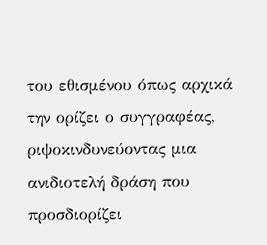του εθισμένου όπως αρχικά την ορίζει ο συγγραφέας, ριψοκινδυνεύοντας μια ανιδιοτελή δράση που προσδιορίζει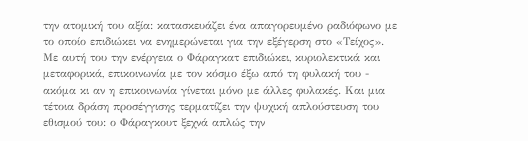την ατομική του αξία: κατασκευάζει ένα απαγορευμένο ραδιόφωνο με το οποίο επιδιώκει να ενημερώνεται για την εξέγερση στο «Τείχος». Με αυτή του την ενέργεια ο Φάραγκατ επιδιώκει, κυριολεκτικά και μεταφορικά, επικοινωνία με τον κόσμο έξω από τη φυλακή του - ακόμα κι αν η επικοινωνία γίνεται μόνο με άλλες φυλακές. Και μια τέτοια δράση προσέγγισης τερματίζει την ψυχική απλούστευση του εθισμού του: ο Φάραγκουτ ξεχνά απλώς την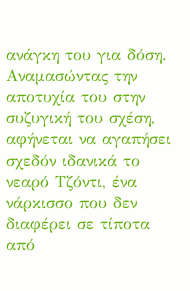ανάγκη του για δόση.
Αναμασώντας την αποτυχία του στην συζυγική του σχέση, αφήνεται να αγαπήσει σχεδόν ιδανικά το νεαρό Τζόντι, ένα νάρκισσο που δεν διαφέρει σε τίποτα από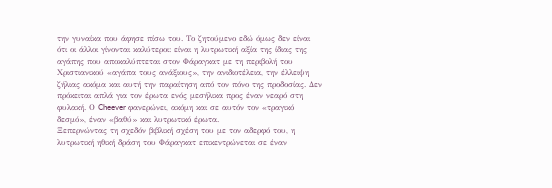την γυναίκα που άφησε πίσω του. Το ζητούμενο εδώ όμως δεν είναι ότι οι άλλοι γίνονται καλύτεροι: είναι η λυτρωτική αξία της ίδιας της αγάπης που αποκαλύπτεται στον Φάραγκατ με τη περιβολή του Χριστιανικού «αγάπα τους ανάξιους», την ανιδιοτέλεια, την έλλειψη ζήλιας ακόμα και αυτή την παραίτηση από τον πόνο της προδοσίας. Δεν πρόκειται απλά για τον έρωτα ενός μεσήλικα προς έναν νεαρό στη φυλακή. Ο Cheever φανερώνει, ακόμη και σε αυτόν τον «τραγικό δεσμό», έναν «βαθύ» και λυτρωτικό έρωτα.
Ξεπερνώντας τη σχεδόν βιβλική σχέση του με τον αδερφό του, η λυτρωτική ηθική δράση του Φάραγκατ επικεντρώνεται σε έναν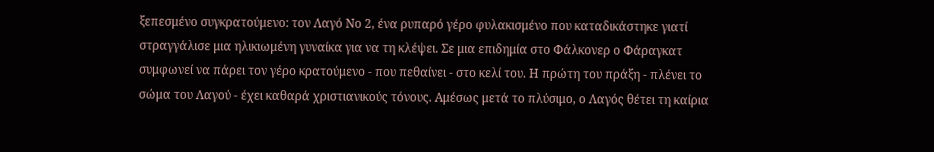ξεπεσμένο συγκρατούμενο: τον Λαγό Νο 2, ένα ρυπαρό γέρο φυλακισμένο που καταδικάστηκε γιατί στραγγάλισε μια ηλικιωμένη γυναίκα για να τη κλέψει. Σε μια επιδημία στο Φάλκονερ ο Φάραγκατ συμφωνεί να πάρει τον γέρο κρατούμενο - που πεθαίνει - στο κελί του. Η πρώτη του πράξη - πλένει το σώμα του Λαγού - έχει καθαρά χριστιανικούς τόνους. Αμέσως μετά το πλύσιμο, ο Λαγός θέτει τη καίρια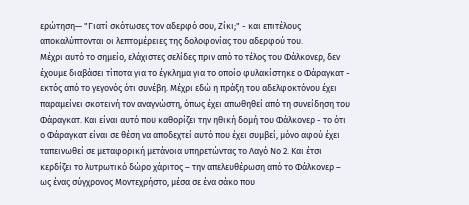ερώτηση— "Γιατί σκότωσες τον αδερφό σου, Ζίκι;" - και επιτέλους αποκαλύπτονται οι λεπτομέρειες της δολοφονίας του αδερφού του.
Μέχρι αυτό το σημείο, ελάχιστες σελίδες πριν από το τέλος του Φάλκονερ, δεν έχουμε διαβάσει τίποτα για το έγκλημα για το οποίο φυλακίστηκε ο Φάραγκατ - εκτός από το γεγονός ότι συνέβη. Μέχρι εδώ η πράξη του αδελφοκτόνου έχει παραμείνει σκοτεινή τον αναγνώστη, όπως έχει απωθηθεί από τη συνείδηση του Φάραγκατ. Και είναι αυτό που καθορίζει την ηθική δομή του Φάλκονερ - το ότι ο Φάραγκατ είναι σε θέση να αποδεχτεί αυτό που έχει συμβεί, μόνο αφού έχει ταπεινωθεί σε μεταφορική μετάνοια υπηρετώντας το Λαγό Νο 2. Και έτσι κερδίζει το λυτρωτικό δώρο χάριτος – την απελευθέρωση από το Φάλκονερ – ως ένας σύγχρονος Μοντεχρήστο, μέσα σε ένα σάκο που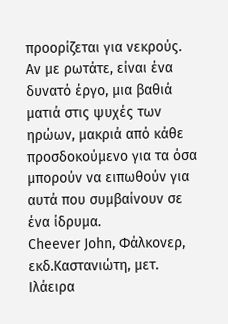προορίζεται για νεκρούς.
Αν με ρωτάτε, είναι ένα δυνατό έργο, μια βαθιά ματιά στις ψυχές των ηρώων, μακριά από κάθε προσδοκούμενο για τα όσα μπορούν να ειπωθούν για αυτά που συμβαίνουν σε ένα ίδρυμα.
Cheever John, Φάλκονερ, εκδ.Καστανιώτη, μετ. Ιλάειρα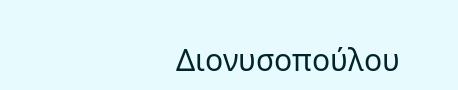Διονυσοπούλου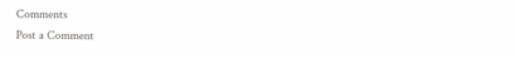Comments
Post a Comment